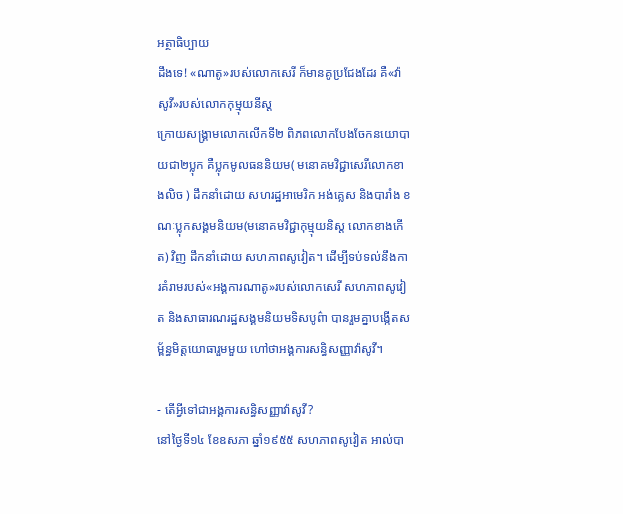អត្ថាធិប្បាយ
ដឹងទេ! «ណាតូ»របស់លោកសេរី ក៏មានគូប្រជែងដែរ គឺ«វ៉ាសូវី»របស់លោកកុម្មុយនីស្ត
ក្រោយសង្គ្រាមលោកលើកទី២ ពិភពលោកបែងចែកនយោបាយជា២ប្លុក គឺប្លុកមូលធននិយម( មនោគមវិជ្ជាសេរីលោកខាងលិច ) ដឹកនាំដោយ សហរដ្ឋអាមេរិក អង់គ្លេស និងបារាំង ខណៈប្លុកសង្គមនិយម(មនោគមវិជ្ជាកុម្មុយនិស្ត លោកខាងកើត) វិញ ដឹកនាំដោយ សហភាពសូវៀត។ ដើម្បីទប់ទល់នឹងការគំរាមរបស់«អង្គការណាតូ»របស់លោកសេរី សហភាពសូវៀត និងសាធារណរដ្ឋសង្គមនិយមទិសបូព៌ា បានរួមគ្នាបង្កើតសម្ព័ន្ធមិត្តយោធារួមមួយ ហៅថាអង្គការសន្ធិសញ្ញាវ៉ាសូវី។

- តើអ្វីទៅជាអង្គការសន្ធិសញ្ញាវ៉ាសូវី?
នៅថ្ងៃទី១៤ ខែឧសភា ឆ្នាំ១៩៥៥ សហភាពសូវៀត អាល់បា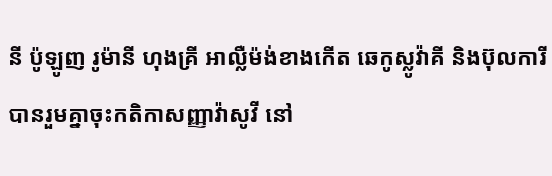នី ប៉ូឡូញ រូម៉ានី ហុងគ្រី អាល្លឺម៉ង់ខាងកើត ឆេកូស្លូវ៉ាគី និងប៊ុលការី បានរួមគ្នាចុះកតិកាសញ្ញាវ៉ាសូវី នៅ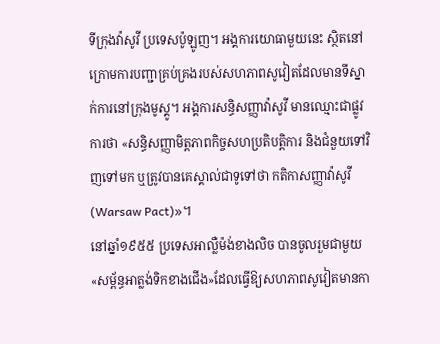ទីក្រុងវ៉ាសូវី ប្រទេសប៉ូឡូញ។ អង្គការយោធាមួយនេះ ស្ថិតនៅក្រោមការបញ្ជាគ្រប់គ្រងរបស់សហភាពសូវៀតដែលមានទីស្នាក់ការនៅក្រុងមូស្គូ។ អង្គការសន្ធិសញ្ញាវ៉ាសូវី មានឈ្មោះជាផ្លូវការថា «សន្ធិសញ្ញាមិត្តភាពកិច្ចសហប្រតិបត្តិការ និងជំនួយទៅវិញទៅមក ឬត្រូវបានគេស្គាល់ជាទូទៅថា កតិកាសញ្ញាវ៉ាសូវី(Warsaw Pact)»។
នៅឆ្នាំ១៩៥៥ ប្រទេសអាល្លឺម៉ង់ខាងលិច បានចូលរួមជាមួយ«សម្ព័ន្ធអាត្លង់ទិកខាងជើង»ដែលធ្វើឱ្យសហភាពសូវៀតមានកា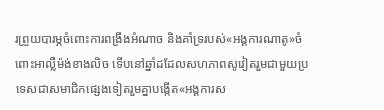រព្រួយបារម្ភចំពោះការពង្រឹងអំណាច និងគាំទ្ររបស់«អង្គការណាតូ»ចំពោះអាល្លឺម៉ង់ខាងលិច ទើបនៅឆ្នាំដដែលសហភាពសូវៀតរួមជាមួយប្រទេសជាសមាជិកផ្សេងទៀតរួមគ្នាបង្កើត«អង្គការស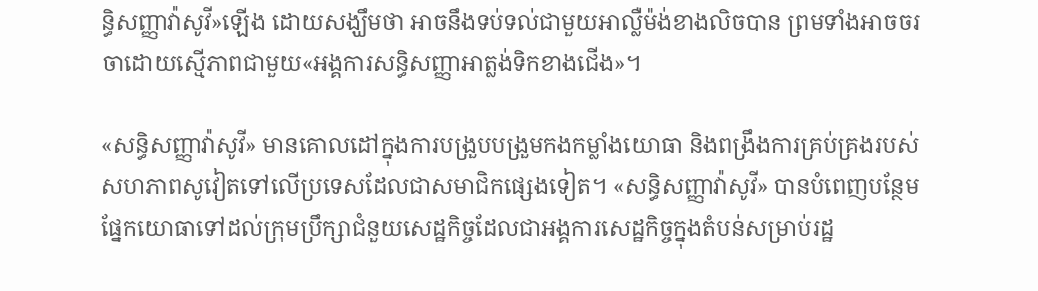ន្ធិសញ្ញាវ៉ាសូវី»ឡើង ដោយសង្ឃឹមថា អាចនឹងទប់ទល់ជាមួយអាល្លឺម៉ង់ខាងលិចបាន ព្រមទាំងអាចចរចាដោយស្មើភាពជាមួយ«អង្គការសន្ធិសញ្ញាអាត្លង់ទិកខាងជើង»។

«សន្ធិសញ្ញាវ៉ាសូវី» មានគោលដៅក្នុងការបង្រួបបង្រួមកងកម្លាំងយោធា និងពង្រឹងការគ្រប់គ្រងរបស់សហភាពសូវៀតទៅលើប្រទេសដែលជាសមាជិកផ្សេងទៀត។ «សន្ធិសញ្ញាវ៉ាសូវី» បានបំពេញបន្ថែមផ្នែកយោធាទៅដល់ក្រុមប្រឹក្សាជំនួយសេដ្ឋកិច្ចដែលជាអង្គការសេដ្ឋកិច្ចក្នុងតំបន់សម្រាប់រដ្ឋ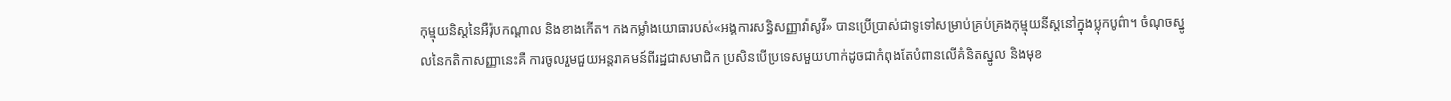កុម្មុយនិស្តនៃអឺរ៉ុបកណ្ដាល និងខាងកើត។ កងកម្លាំងយោធារបស់«អង្គការសន្ធិសញ្ញាវ៉ាសូវី» បានប្រើប្រាស់ជាទូទៅសម្រាប់គ្រប់គ្រងកុម្មុយនីស្តនៅក្នុងប្លុកបូព៌ា។ ចំណុចស្នូលនៃកតិកាសញ្ញានេះគឺ ការចូលរួមជួយអន្តរាគមន៍ពីរដ្ឋជាសមាជិក ប្រសិនបើប្រទេសមួយហាក់ដូចជាកំពុងតែបំពានលើគំនិតស្នូល និងមុខ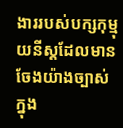ងាររបស់បក្សកុម្មុយនីស្តដែលមានចែងយ៉ាងច្បាស់ក្នុង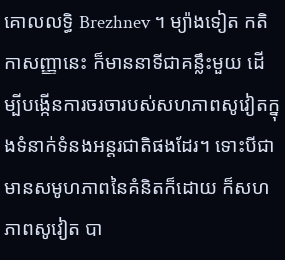គោលលទ្ធិ Brezhnev ។ ម្យ៉ាងទៀត កតិកាសញ្ញានេះ ក៏មាននាទីជាគន្លឹះមួយ ដើម្បីបង្កើនការចរចារបស់សហភាពសូវៀតក្នុងទំនាក់ទំនងអន្តរជាតិផងដែរ។ ទោះបីជាមានសមូហភាពនៃគំនិតក៏ដោយ ក៏សហភាពសូវៀត បា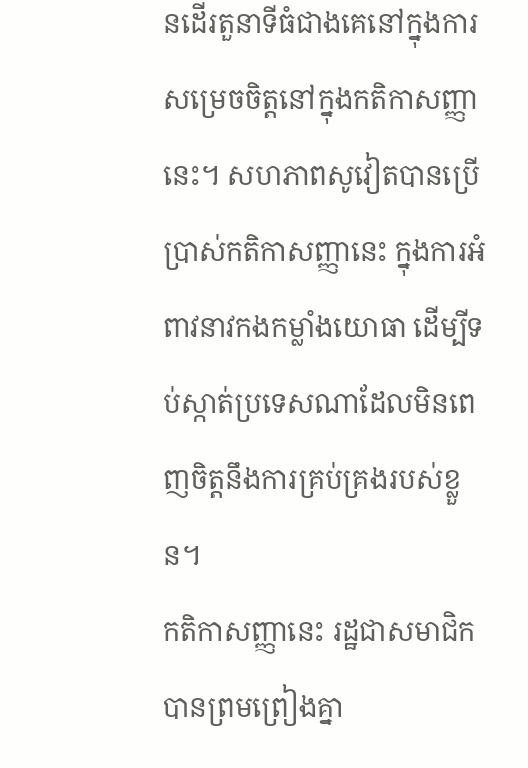នដើរតួនាទីធំជាងគេនៅក្នុងការសម្រេចចិត្តនៅក្នុងកតិកាសញ្ញានេះ។ សហភាពសូវៀតបានប្រើប្រាស់កតិកាសញ្ញានេះ ក្នុងការអំពាវនាវកងកម្លាំងយោធា ដើម្បីទប់ស្កាត់ប្រទេសណាដែលមិនពេញចិត្តនឹងការគ្រប់គ្រងរបស់ខ្លួន។
កតិកាសញ្ញានេះ រដ្ឋជាសមាជិកបានព្រមព្រៀងគ្នា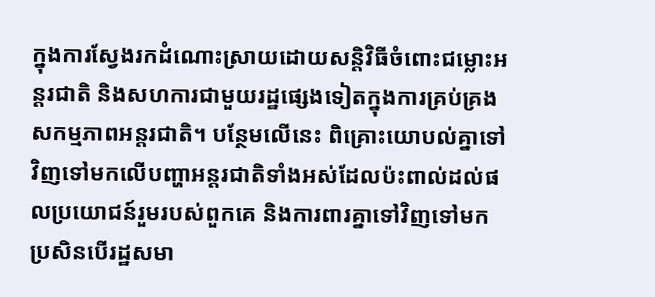ក្នុងការស្វែងរកដំណោះស្រាយដោយសន្តិវិធីចំពោះជម្លោះអន្តរជាតិ និងសហការជាមួយរដ្ឋផ្សេងទៀតក្នុងការគ្រប់គ្រងសកម្មភាពអន្តរជាតិ។ បន្ថែមលើនេះ ពិគ្រោះយោបល់គ្នាទៅវិញទៅមកលើបញ្ហាអន្តរជាតិទាំងអស់ដែលប៉ះពាល់ដល់ផលប្រយោជន៍រួមរបស់ពួកគេ និងការពារគ្នាទៅវិញទៅមក ប្រសិនបើរដ្ឋសមា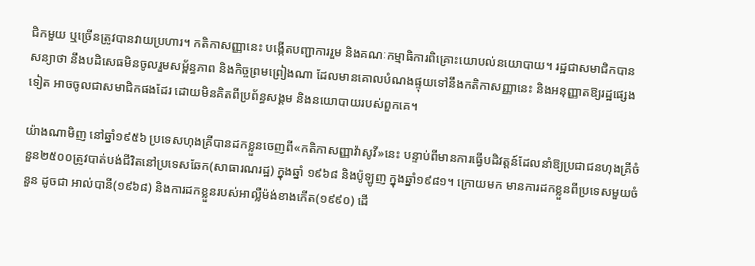ជិកមួយ ឬច្រើនត្រូវបានវាយប្រហារ។ កតិកាសញ្ញានេះ បង្កើតបញ្ជាការរួម និងគណៈកម្មាធិការពិគ្រោះយោបល់នយោបាយ។ រដ្ឋជាសមាជិកបានសន្យាថា នឹងបដិសេធមិនចូលរួមសម្ព័ន្ធភាព និងកិច្ចព្រមព្រៀងណា ដែលមានគោលបំណងផ្ទុយទៅនឹងកតិកាសញ្ញានេះ និងអនុញ្ញាតឱ្យរដ្ឋផ្សេងទៀត អាចចូលជាសមាជិកផងដែរ ដោយមិនគិតពីប្រព័ន្ធសង្គម និងនយោបាយរបស់ពួកគេ។

យ៉ាងណាមិញ នៅឆ្នាំ១៩៥៦ ប្រទេសហុងគ្រីបានដកខ្លួនចេញពី«កតិកាសញ្ញាវ៉ាសូវី»នេះ បន្ទាប់ពីមានការធ្វើបដិវត្តន៍ដែលនាំឱ្យប្រជាជនហុងគ្រីចំនួន២៥០០ត្រូវបាត់បង់ជីវិតនៅប្រទេសឆែក(សាធារណរដ្ឋ) ក្នុងឆ្នាំ ១៩៦៨ និងប៉ូឡូញ ក្នុងឆ្នាំ១៩៨១។ ក្រោយមក មានការដកខ្លួនពីប្រទេសមួយចំនួន ដូចជា អាល់បានី(១៩៦៨) និងការដកខ្លួនរបស់អាល្លឺម៉ង់ខាងកើត(១៩៩០) ដើ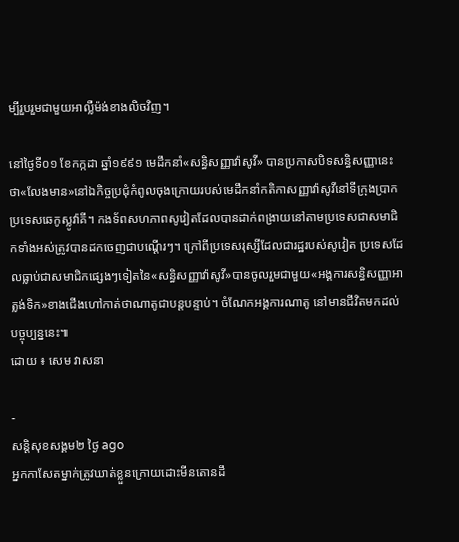ម្បីរួបរួមជាមួយអាល្លឺម៉ង់ខាងលិចវិញ។

នៅថ្ងៃទី០១ ខែកក្កដា ឆ្នាំ១៩៩១ មេដឹកនាំ«សន្ធិសញ្ញាវ៉ាសូវី» បានប្រកាសបិទសន្ធិសញ្ញានេះថា«លែងមាន»នៅឯកិច្ចប្រជុំកំពូលចុងក្រោយរបស់មេដឹកនាំកតិកាសញ្ញាវ៉ាសូវីនៅទីក្រុងប្រាក ប្រទេសឆេកូស្លូវ៉ាគី។ កងទ័ពសហភាពសូវៀតដែលបានដាក់ពង្រាយនៅតាមប្រទេសជាសមាជិកទាំងអស់ត្រូវបានដកចេញជាបណ្ដើរៗ។ ក្រៅពីប្រទេសរុស្សីដែលជារដ្ឋរបស់សូវៀត ប្រទេសដែលធ្លាប់ជាសមាជិកផ្សេងៗទៀតនៃ«សន្ធិសញ្ញាវ៉ាសូវី»បានចូលរួមជាមួយ«អង្គការសន្ធិសញ្ញាអាត្លង់ទិក»ខាងជើងហៅកាត់ថាណាតូជាបន្តបន្ទាប់។ ចំណែកអង្គការណាតូ នៅមានជីវិតមកដល់បច្ចុប្បន្ននេះ៕
ដោយ ៖ សេម វាសនា

-
សន្តិសុខសង្គម២ ថ្ងៃ ago
អ្នកកាសែតម្នាក់ត្រូវឃាត់ខ្លួនក្រោយដោះមីនតោនដឹ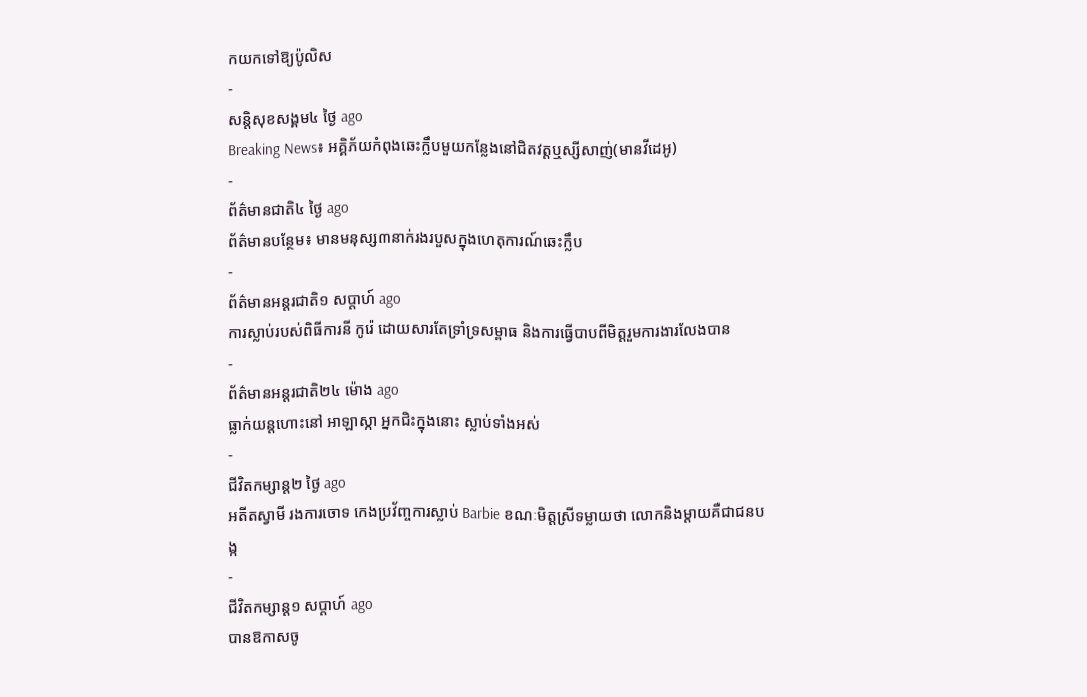កយកទៅឱ្យប៉ូលិស
-
សន្តិសុខសង្គម៤ ថ្ងៃ ago
Breaking News៖ អគ្គិភ័យកំពុងឆេះក្លឹបមួយកន្លែងនៅជិតវត្តឬស្សីសាញ់(មានវីដេអូ)
-
ព័ត៌មានជាតិ៤ ថ្ងៃ ago
ព័ត៌មានបន្ថែម៖ មានមនុស្ស៣នាក់រងរបួសក្នុងហេតុការណ៍ឆេះក្លឹប
-
ព័ត៌មានអន្ដរជាតិ១ សប្តាហ៍ ago
ការស្លាប់របស់ពិធីការនី កូរ៉េ ដោយសារតែទ្រាំទ្រសម្ពាធ និងការធ្វើបាបពីមិត្តរួមការងារលែងបាន
-
ព័ត៌មានអន្ដរជាតិ២៤ ម៉ោង ago
ធ្លាក់យន្តហោះនៅ អាឡាស្កា អ្នកជិះក្នុងនោះ ស្លាប់ទាំងអស់
-
ជីវិតកម្សាន្ដ២ ថ្ងៃ ago
អតីតស្វាមី រងការចោទ កេងប្រវ័ញ្ចការស្លាប់ Barbie ខណៈមិត្តស្រីទម្លាយថា លោកនិងម្ដាយគឺជាជនបង្ក
-
ជីវិតកម្សាន្ដ១ សប្តាហ៍ ago
បានឱកាសចូ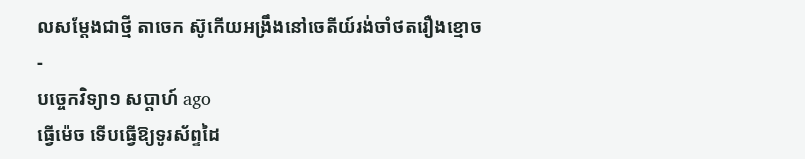លសម្តែងជាថ្មី តាចេក ស៊ូកើយអង្រឹងនៅចេតីយ៍រង់ចាំថតរឿងខ្មោច
-
បច្ចេកវិទ្យា១ សប្តាហ៍ ago
ធ្វើម៉េច ទើបធ្វើឱ្យទូរស័ព្ទដៃ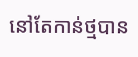នៅតែកាន់ថ្មបាន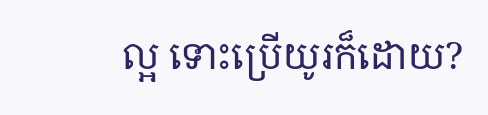ល្អ ទោះប្រើយូរក៏ដោយ?